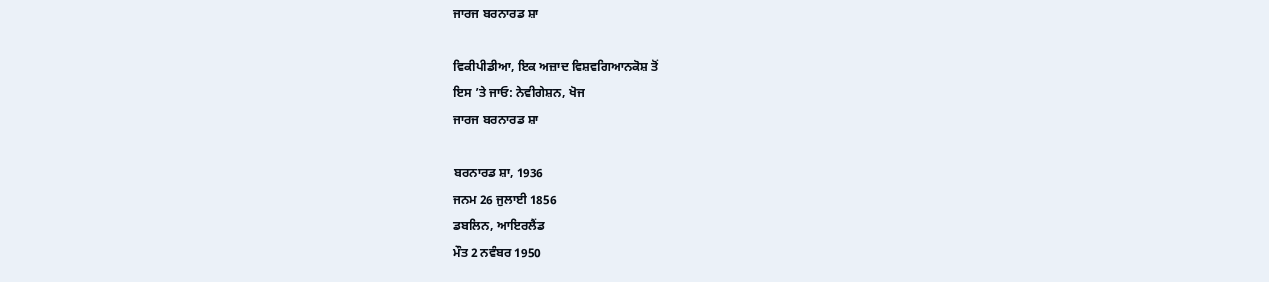ਜਾਰਜ ਬਰਨਾਰਡ ਸ਼ਾ

ਵਿਕੀਪੀਡੀਆ, ਇਕ ਅਜ਼ਾਦ ਵਿਸ਼ਵਗਿਆਨਕੋਸ਼ ਤੋਂ
ਇਸ ’ਤੇ ਜਾਓ: ਨੇਵੀਗੇਸ਼ਨ, ਖੋਜ
ਜਾਰਜ ਬਰਨਾਰਡ ਸ਼ਾ

ਬਰਨਾਰਡ ਸ਼ਾ, 1936
ਜਨਮ 26 ਜੁਲਾਈ 1856
ਡਬਲਿਨ, ਆਇਰਲੈਂਡ
ਮੌਤ 2 ਨਵੰਬਰ 1950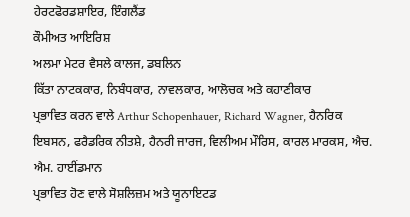ਹੇਰਟਫੋਰਡਸ਼ਾਇਰ, ਇੰਗਲੈਂਡ
ਕੌਮੀਅਤ ਆਇਰਿਸ਼
ਅਲਮਾ ਮੇਟਰ ਵੈਸਲੇ ਕਾਲਜ, ਡਬਲਿਨ
ਕਿੱਤਾ ਨਾਟਕਕਾਰ, ਨਿਬੰਧਕਾਰ, ਨਾਵਲਕਾਰ, ਆਲੋਚਕ ਅਤੇ ਕਹਾਣੀਕਾਰ
ਪ੍ਰਭਾਵਿਤ ਕਰਨ ਵਾਲੇ Arthur Schopenhauer, Richard Wagner, ਹੈਨਰਿਕ ਇਬਸਨ, ਫਰੈਡਰਿਕ ਨੀਤਸ਼ੇ, ਹੈਨਰੀ ਜਾਰਜ, ਵਿਲੀਅਮ ਮੌਰਿਸ, ਕਾਰਲ ਮਾਰਕਸ, ਐਚ. ਐਮ. ਹਾਈਂਡਮਾਨ
ਪ੍ਰਭਾਵਿਤ ਹੋਣ ਵਾਲੇ ਸੋਸ਼ਲਿਜ਼ਮ ਅਤੇ ਯੂਨਾਇਟਡ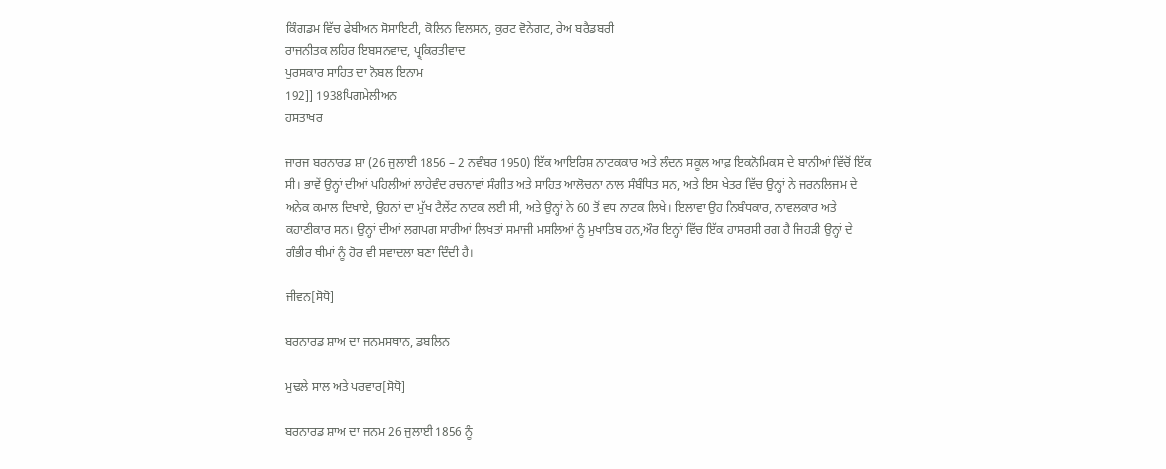ਕਿੰਗਡਮ ਵਿੱਚ ਫੇਬੀਅਨ ਸੋਸਾਇਟੀ, ਕੋਲਿਨ ਵਿਲਸਨ, ਕੁਰਟ ਵੋਨੇਗਟ, ਰੇਅ ਬਰੈਡਬਰੀ
ਰਾਜਨੀਤਕ ਲਹਿਰ ਇਬਸਨਵਾਦ, ਪ੍ਰ੍ਕਿਰਤੀਵਾਦ
ਪੁਰਸਕਾਰ ਸਾਹਿਤ ਦਾ ਨੋਬਲ ਇਨਾਮ
192]] 1938ਪਿਗਮੇਲੀਅਨ
ਹਸਤਾਖਰ

ਜਾਰਜ ਬਰਨਾਰਡ ਸ਼ਾ (26 ਜੁਲਾਈ 1856 – 2 ਨਵੰਬਰ 1950) ਇੱਕ ਆਇਰਿਸ਼ ਨਾਟਕਕਾਰ ਅਤੇ ਲੰਦਨ ਸਕੂਲ ਆਫ਼ ਇਕਨੋਮਿਕਸ ਦੇ ਬਾਨੀਆਂ ਵਿੱਚੋਂ ਇੱਕ ਸੀ। ਭਾਵੇਂ ਉਨ੍ਹਾਂ ਦੀਆਂ ਪਹਿਲੀਆਂ ਲਾਹੇਵੰਦ ਰਚਨਾਵਾਂ ਸੰਗੀਤ ਅਤੇ ਸਾਹਿਤ ਆਲੋਚਨਾ ਨਾਲ ਸੰਬੰਧਿਤ ਸਨ, ਅਤੇ ਇਸ ਖੇਤਰ ਵਿੱਚ ਉਨ੍ਹਾਂ ਨੇ ਜਰਨਲਿਜਮ ਦੇ ਅਨੇਕ ਕਮਾਲ ਦਿਖਾਏ, ਉਹਨਾਂ ਦਾ ਮੁੱਖ ਟੈਲੇਂਟ ਨਾਟਕ ਲਈ ਸੀ, ਅਤੇ ਉਨ੍ਹਾਂ ਨੇ 60 ਤੋਂ ਵਧ ਨਾਟਕ ਲਿਖੇ। ਇਲਾਵਾ ਉਹ ਨਿਬੰਧਕਾਰ, ਨਾਵਲਕਾਰ ਅਤੇ ਕਹਾਣੀਕਾਰ ਸਨ। ਉਨ੍ਹਾਂ ਦੀਆਂ ਲਗਪਗ ਸਾਰੀਆਂ ਲਿਖਤਾਂ ਸਮਾਜੀ ਮਸਲਿਆਂ ਨੂੰ ਮੁਖਾਤਿਬ ਹਨ,ਔਰ ਇਨ੍ਹਾਂ ਵਿੱਚ ਇੱਕ ਹਾਸਰਸੀ ਰਗ ਹੈ ਜਿਹੜੀ ਉਨ੍ਹਾਂ ਦੇ ਗੰਭੀਰ ਥੀਮਾਂ ਨੂੰ ਹੋਰ ਵੀ ਸਵਾਦਲਾ ਬਣਾ ਦਿੰਦੀ ਹੈ।

ਜੀਵਨ[ਸੋਧੋ]

ਬਰਨਾਰਡ ਸ਼ਾਅ ਦਾ ਜਨਮਸਥਾਨ, ਡਬਲਿਨ

ਮੁਢਲੇ ਸਾਲ ਅਤੇ ਪਰਵਾਰ[ਸੋਧੋ]

ਬਰਨਾਰਡ ਸ਼ਾਅ ਦਾ ਜਨਮ 26 ਜੁਲਾਈ 1856 ਨੂੰ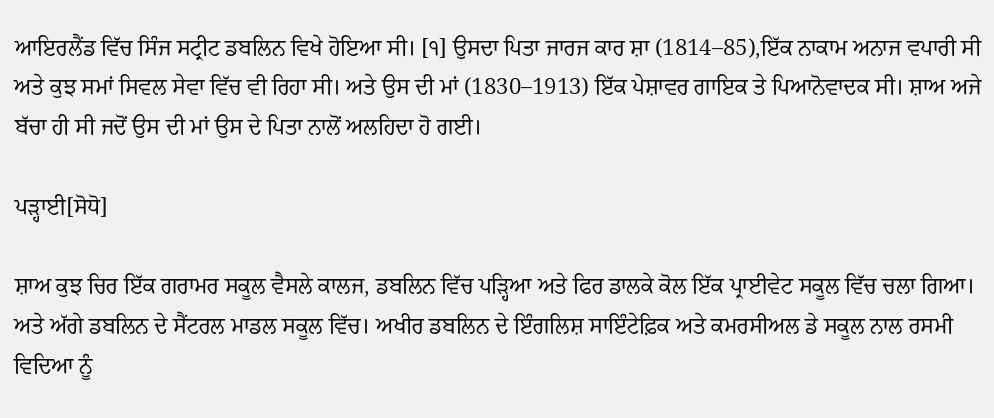ਆਇਰਲੈਂਡ ਵਿੱਚ ਸਿੰਜ ਸਟ੍ਰੀਟ ਡਬਲਿਨ ਵਿਖੇ ਹੋਇਆ ਸੀ। [੧] ਉਸਦਾ ਪਿਤਾ ਜਾਰਜ ਕਾਰ ਸ਼ਾ (1814–85),ਇੱਕ ਨਾਕਾਮ ਅਨਾਜ ਵਪਾਰੀ ਸੀ ਅਤੇ ਕੁਝ ਸਮਾਂ ਸਿਵਲ ਸੇਵਾ ਵਿੱਚ ਵੀ ਰਿਹਾ ਸੀ। ਅਤੇ ਉਸ ਦੀ ਮਾਂ (1830–1913) ਇੱਕ ਪੇਸ਼ਾਵਰ ਗਾਇਕ ਤੇ ਪਿਆਨੋਵਾਦਕ ਸੀ। ਸ਼ਾਅ ਅਜੇ ਬੱਚਾ ਹੀ ਸੀ ਜਦੋਂ ਉਸ ਦੀ ਮਾਂ ਉਸ ਦੇ ਪਿਤਾ ਨਾਲੋਂ ਅਲਹਿਦਾ ਹੋ ਗਈ।

ਪੜ੍ਹਾਈ[ਸੋਧੋ]

ਸ਼ਾਅ ਕੁਝ ਚਿਰ ਇੱਕ ਗਰਾਮਰ ਸਕੂਲ ਵੈਸਲੇ ਕਾਲਜ, ਡਬਲਿਨ ਵਿੱਚ ਪੜ੍ਹਿਆ ਅਤੇ ਫਿਰ ਡਾਲਕੇ ਕੋਲ ਇੱਕ ਪ੍ਰਾਈਵੇਟ ਸਕੂਲ ਵਿੱਚ ਚਲਾ ਗਿਆ। ਅਤੇ ਅੱਗੇ ਡਬਲਿਨ ਦੇ ਸੈਂਟਰਲ ਮਾਡਲ ਸਕੂਲ ਵਿੱਚ। ਅਖੀਰ ਡਬਲਿਨ ਦੇ ਇੰਗਲਿਸ਼ ਸਾਇੰਟੇਫ਼ਿਕ ਅਤੇ ਕਮਰਸੀਅਲ ਡੇ ਸਕੂਲ ਨਾਲ ਰਸਮੀ ਵਿਦਿਆ ਨੂੰ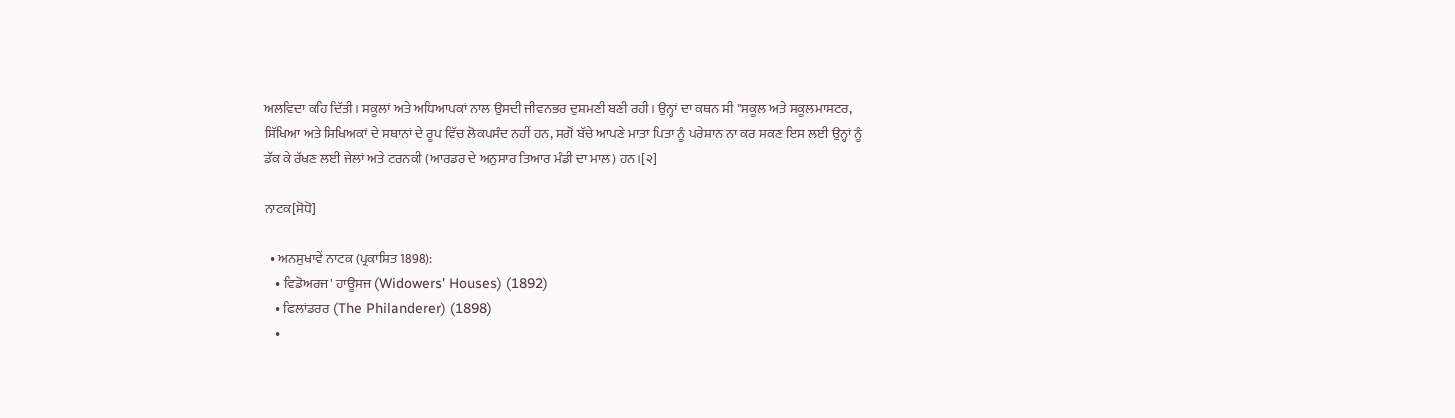ਅਲਵਿਦਾ ਕਹਿ ਦਿੱਤੀ। ਸਕੂਲਾਂ ਅਤੇ ਅਧਿਆਪਕਾਂ ਨਾਲ ਉਸਦੀ ਜੀਵਨਭਰ ਦੁਸ਼ਮਣੀ ਬਣੀ ਰਹੀ। ਉਨ੍ਹਾਂ ਦਾ ਕਥਨ ਸੀ "ਸਕੂਲ ਅਤੇ ਸਕੂਲਮਾਸਟਰ, ਸਿੱਖਿਆ ਅਤੇ ਸਿਖਿਅਕਾਂ ਦੇ ਸਥਾਨਾਂ ਦੇ ਰੂਪ ਵਿੱਚ ਲੋਕਪਸੰਦ ਨਹੀਂ ਹਨ, ਸਗੋਂ ਬੱਚੇ ਆਪਣੇ ਮਾਤਾ ਪਿਤਾ ਨੂੰ ਪਰੇਸ਼ਾਨ ਨਾ ਕਰ ਸਕਣ ਇਸ ਲਈ ਉਨ੍ਹਾਂ ਨੂੰ ਡੱਕ ਕੇ ਰੱਖਣ ਲਈ ਜੇਲਾਂ ਅਤੇ ਟਰਨਕੀ (ਆਰਡਰ ਦੇ ਅਨੁਸਾਰ ਤਿਆਰ ਮੰਡੀ ਦਾ ਮਾਲ) ਹਨ।[੨]

ਨਾਟਕ[ਸੋਧੋ]

  • ਅਨਸੁਖਾਵੇਂ ਨਾਟਕ (ਪ੍ਰਕਾਸ਼ਿਤ 1898):
    • ਵਿਡੋਅਰਜ' ਹਾਊਸਜ (Widowers' Houses) (1892)
    • ਫਿਲਾਂਡਰਰ (The Philanderer) (1898)
    •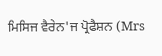ਮਿਸਿਜ ਵੈਰੇਨ'ਜ ਪ੍ਰੋਫੈਸ਼ਨ (Mrs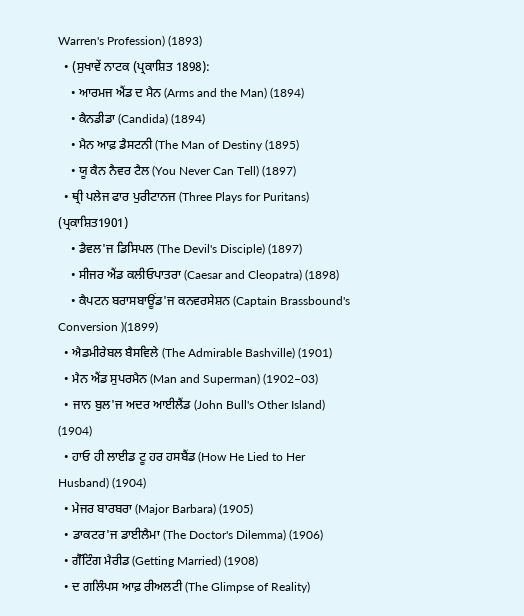Warren's Profession) (1893)
  • (ਸੁਖਾਵੇਂ ਨਾਟਕ (ਪ੍ਰਕਾਸ਼ਿਤ 1898):
    • ਆਰਮਜ ਐਂਡ ਦ ਮੈਨ (Arms and the Man) (1894)
    • ਕੈਨਡੀਡਾ (Candida) (1894)
    • ਮੈਨ ਆਫ਼ ਡੈਸਟਨੀ (The Man of Destiny (1895)
    • ਯੂ ਕੈਨ ਨੈਵਰ ਟੈਲ (You Never Can Tell) (1897)
  • ਥ੍ਰੀ ਪਲੇਜ ਫਾਰ ਪੁਰੀਟਾਨਜ (Three Plays for Puritans) (ਪ੍ਰਕਾਸ਼ਿਤ1901)
    • ਡੈਵਲ'ਜ ਡਿਸਿਪਲ (The Devil's Disciple) (1897)
    • ਸੀਜਰ ਐਂਡ ਕਲੀਓਪਾਤਰਾ (Caesar and Cleopatra) (1898)
    • ਕੈਪਟਨ ਬਰਾਸਬਾਊਂਡ'ਜ ਕਨਵਰਸੇਸ਼ਨ (Captain Brassbound's Conversion )(1899)
  • ਐਡਮੀਰੇਬਲ ਬੈਸਵਿਲੇ (The Admirable Bashville) (1901)
  • ਮੈਨ ਐਂਡ ਸੁਪਰਮੈਨ (Man and Superman) (1902–03)
  • ਜਾਨ ਬੁਲ'ਜ ਅਦਰ ਆਈਲੈਂਡ (John Bull's Other Island) (1904)
  • ਹਾਓ ਹੀ ਲਾਈਡ ਟੂ ਹਰ ਹਸਬੈਂਡ (How He Lied to Her Husband) (1904)
  • ਮੇਜਰ ਬਾਰਬਰਾ (Major Barbara) (1905)
  • ਡਾਕਟਰ'ਜ ਡਾਈਲੈਮਾ (The Doctor's Dilemma) (1906)
  • ਗੈੱਟਿੰਗ ਮੈਰੀਡ (Getting Married) (1908)
  • ਦ ਗਲਿੰਪਸ ਆਫ਼ ਰੀਅਲਟੀ (The Glimpse of Reality)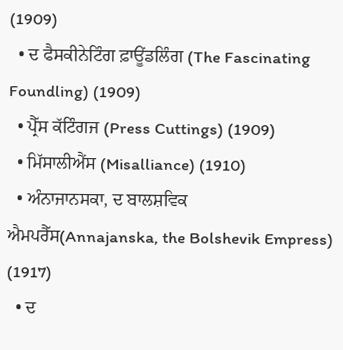(1909)
  • ਦ ਫੈਸਕੀਨੇਟਿੰਗ ਫ਼ਾਊਂਡਲਿੰਗ (The Fascinating Foundling) (1909)
  • ਪ੍ਰੈੱਸ ਕੱਟਿੰਗਜ (Press Cuttings) (1909)
  • ਮਿੱਸਾਲੀਐਂਸ (Misalliance) (1910)
  • ਅੰਨਾਜਾਨਸਕਾ, ਦ ਬਾਲਸ਼ਵਿਕ ਐਮਪਰੈੱਸ(Annajanska, the Bolshevik Empress) (1917)
  • ਦ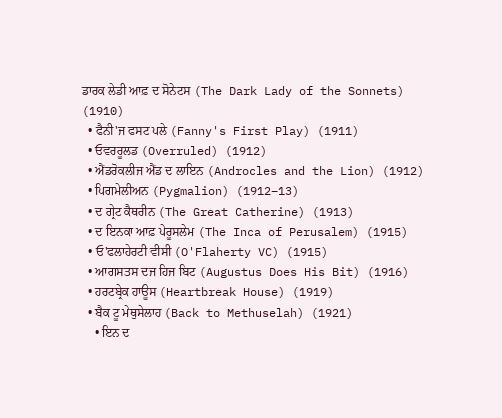ਡਾਰਕ ਲੇਡੀ ਆਫ਼ ਦ ਸੋਨੇਟਸ (The Dark Lady of the Sonnets) (1910)
  • ਫੈਨੀ'ਜ ਫਸਟ ਪਲੇ (Fanny's First Play) (1911)
  • ਓਵਰਰੂਲਡ (Overruled) (1912)
  • ਐਂਡਰੋਕਲੀਜ ਐਂਡ ਦ ਲਾਇਨ (Androcles and the Lion) (1912)
  • ਪਿਗਮੇਲੀਅਨ (Pygmalion) (1912–13)
  • ਦ ਗ੍ਰੇਟ ਕੈਥਰੀਨ (The Great Catherine) (1913)
  • ਦ ਇਨਕਾ ਆਫ਼ ਪੇਰੂਸਲੇਮ (The Inca of Perusalem) (1915)
  • ਓ'ਫਲਾਹੇਰਟੀ ਵੀਸੀ (O'Flaherty VC) (1915)
  • ਆਗਸਤਸ ਦਜ ਹਿਜ ਬਿਟ (Augustus Does His Bit) (1916)
  • ਹਰਟਬ੍ਰੇਕ ਹਾਊਸ (Heartbreak House) (1919)
  • ਬੈਕ ਟੂ ਮੇਥੁਸੇਲਾਹ (Back to Methuselah) (1921)
    • ਇਨ ਦ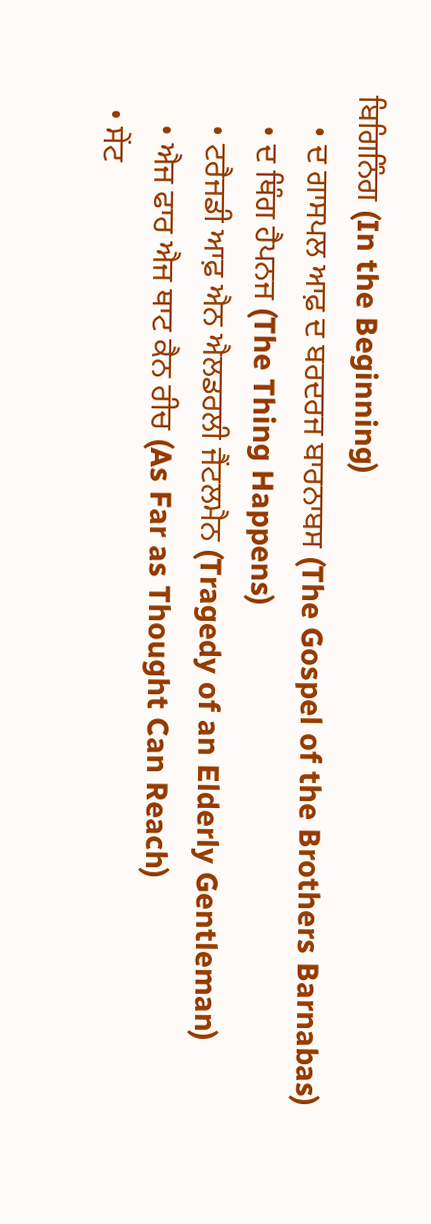ਬਿਗਿਨਿੰਗ (In the Beginning)
    • ਦ ਗਾਸਪਲ ਆਫ਼ ਦ ਬਰਦਰਜ ਬਾਰਨਾਬਸ (The Gospel of the Brothers Barnabas)
    • ਦ ਥਿੰਗ ਹੈਪਨਜ (The Thing Happens)
    • ਟਰੈਜਡੀ ਆਫ਼ ਐਨ ਐਲਡਰਲੀ ਜੈਂਟਲਮੈਨ (Tragedy of an Elderly Gentleman)
    • ਐਜ ਫਾਰ ਐਜ ਥਾਟ ਕੈਨ ਰੀਚ (As Far as Thought Can Reach)
  • ਸੇਂਟ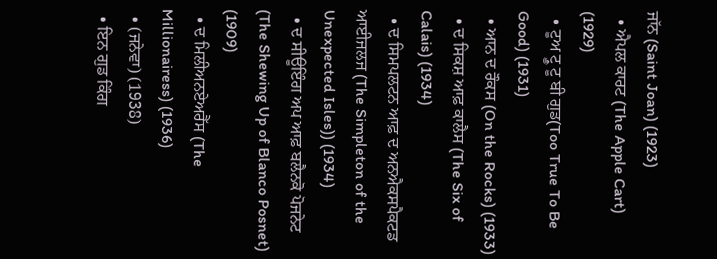ਜਾੱਨ (Saint Joan) (1923)
  • ਐਪਲ ਕਾਰਟ (The Apple Cart) (1929)
  • ਟੂਅ ਟ੍ਰੂ ਟੂ ਬੀ ਗੁਡ(Too True To Be Good) (1931)
  • ਆਨ ਦ ਰੌਕਸ (On the Rocks) (1933)
  • ਦ ਸਿਕਸ਼ ਆਫ਼ ਕਾਲੈਸ (The Six of Calais) (1934)
  • ਦ ਸਿਮਪਲਟਨ ਆਫ਼ ਦ ਅਨਐਕਸਪੈਕਟਡ ਆਈਜਲਜ (The Simpleton of the Unexpected Isles)) (1934)
  • ਦ ਸੀਊਇੰਗ ਅਪ ਆਫ਼ ਬਲੈਨਕੋ ਪੋਜਨੇਟ (The Shewing Up of Blanco Posnet) (1909)
  • ਦ ਮਿਲੀਅਨਏਅਰੈੱਸ (The Millionairess) (1936)
  • (ਜਨੇਵਾ) (1938)
  • ਇਨ ਗੁਡ ਕਿੰਗ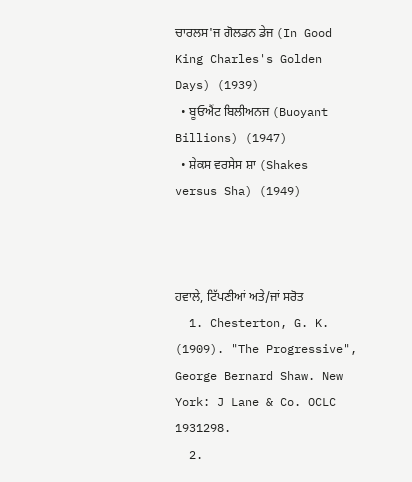ਚਾਰਲਸ'ਜ ਗੋਲਡਨ ਡੇਜ (In Good King Charles's Golden Days) (1939)
  • ਬੂਓਐਂਟ ਬਿਲੀਅਨਜ (Buoyant Billions) (1947)
  • ਸ਼ੇਕਸ ਵਰਸੇਸ ਸ਼ਾ (Shakes versus Sha) (1949)



ਹਵਾਲੇ, ਟਿੱਪਣੀਆਂ ਅਤੇ/ਜਾਂ ਸਰੋਤ
  1. Chesterton, G. K. (1909). "The Progressive", George Bernard Shaw. New York: J Lane & Co. OCLC 1931298.
  2.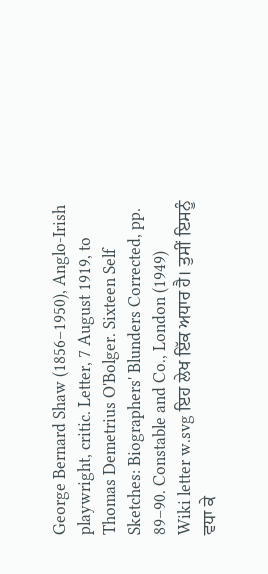George Bernard Shaw (1856–1950), Anglo-Irish playwright, critic. Letter, 7 August 1919, to Thomas Demetrius O'Bolger. Sixteen Self Sketches: Biographers' Blunders Corrected, pp. 89–90. Constable and Co., London (1949)
Wiki letter w.svg ਇਹ ਲੇਖ ਇੱਕ ਅਧਾਰ ਹੈ। ਤੁਸੀਂ ਇਸਨੂੰ ਵਧਾ ਕੇ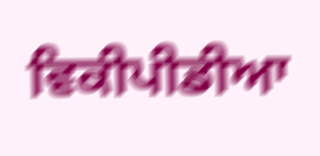ਵਿਕੀਪੀਡੀਆ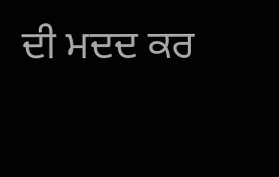ਦੀ ਮਦਦ ਕਰ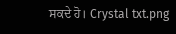ਸਕਦੇ ਹੋ। Crystal txt.png